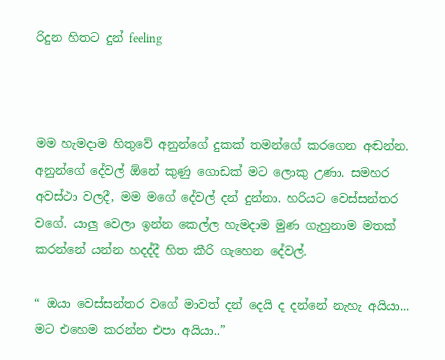රිදුන හිතට දුන් feeling



මම හැමදාම හිතුවේ අනුන්ගේ දුකක් තමන්ගේ කරගෙන අඬන්න. අනුන්ගේ දේවල් ඕනේ කුණු ගොඩක් මට ලොකු උණා. සමහර අවස්ථා වලදී, මම මගේ දේවල් දන් දුන්නා. හරියට වෙස්සන්තර වගේ. යාලු වෙලා ඉන්න කෙල්ල හැමදාම මුණ ගැහුනාම මතක් කරන්නේ යන්න හදද්දී හිත කීරි ගැහෙන දේවල්.

“ ඔයා වෙස්සන්තර වගේ මාවත් දන් දෙයි ද දන්නේ නැහැ අයියා... මට එහෙම කරන්න එපා අයියා..”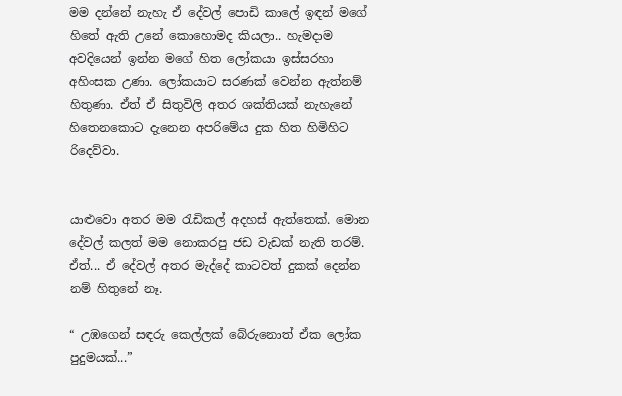මම දන්නේ නැහැ ඒ දේවල් පොඩි කාලේ ඉඳන් මගේ හිතේ ඇති උනේ කොහොමද කියලා.. හැමදාම අවදියෙන් ඉන්න මගේ හිත ලෝකයා ඉස්සරහා අහිංසක උණා. ලෝකයාට සරණක් වෙන්න ඇත්නම් හිතුණා. ඒත් ඒ සිතුවිලි අතර ශක්තියක් නැහැනේ හිතෙනකොට දැනෙන අපරිමේය දුක හිත හිමිහිට රිදෙව්වා.


යාළුවො අතර මම රැඩිකල් අදහස් ඇත්තෙක්. මොන දේවල් කලත් මම නොකරපු ජඩ වැඩක් නැති තරම්. ඒත්... ඒ දේවල් අතර මැද්දේ කාටවත් දුකක් දෙන්න නම් හිතුනේ නෑ.

“ උඹගෙන් සඳරු කෙල්ලක් බේරුනොත් ඒක ලෝක පුදුමයක්...”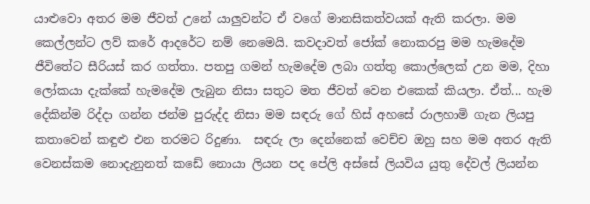යාළුවො අතර මම ජීවත් උනේ යාලුවන්ට ඒ වගේ මානසිකත්වයක් ඇති කරලා. මම කෙල්ලන්ට ලව් කරේ ආදරේට නම් නෙමෙයි. කවදාවත් ජෝක් නොකරපු මම හැමදේම ජීවිතේට සීරියස් කර ගත්තා. පතපු ගමන් හැමදේම ලබා ගත්තු කොල්ලෙක් උන මම, දිහා ලෝකයා දැක්කේ හැමදේම ලැබුන නිසා සතුට මත ජීවත් වෙන එකෙක් කියලා. ඒත්... හැම දේකින්ම රිද්දා ගන්න ජන්ම පුරුද්ද නිසා මම සඳරු ගේ හිස් අහසේ රාලහාමි ගැන ලියපු කතාවෙන් කඳුළු එන තරමට රිදුණා.  සඳරු ලා දෙන්නෙක් වෙච්ච ඔහු සහ මම අතර ඇති වෙනස්කම නොදැනුනත් කඩේ නොයා ලියන පද පේලි අස්සේ ලියවිය යුතු දේවල් ලියන්න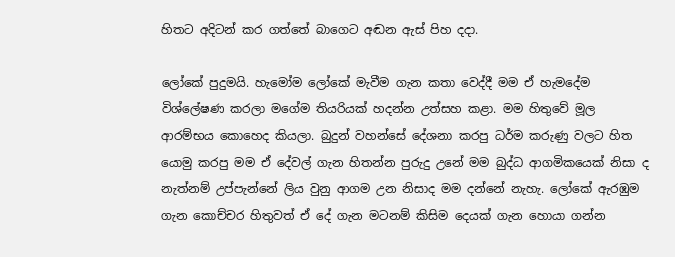හිතට අදිටන් කර ගත්තේ බාගෙට අඬන ඇස් පිහ දදා.

ලෝකේ පුදුමයි. හැමෝම ලෝකේ මැවීම ගැන කතා වෙද්දී මම ඒ හැමදේම විශ්ලේෂණ කරලා මගේම තියරියක් හදන්න උත්සහ කළා. මම හිතුවේ මූල ආරම්භය කොහෙද කියලා. බුදුන් වහන්සේ දේශනා කරපු ධර්ම කරුණු වලට හිත යොමු කරපු මම ඒ දේවල් ගැන හිතන්න පුරුදු උනේ මම බුද්ධ ආගමිකයෙක් නිසා ද නැත්නම් උප්පැන්නේ ලිය වුනු ආගම උන නිසාද මම දන්නේ නැහැ. ලෝකේ ඇරඹුම ගැන කොච්චර හිතුවත් ඒ දේ ගැන මටනම් කිසිම දෙයක් ගැන හොයා ගන්න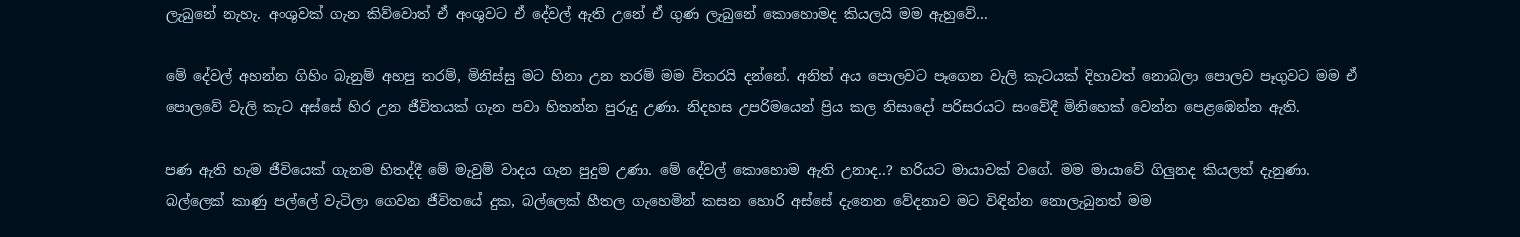ලැබුනේ නැහැ. අංශුවක් ගැන කිව්වොත් ඒ අංශුවට ඒ දේවල් ඇති උනේ ඒ ගුණ ලැබුනේ කොහොමද කියලයි මම ඇහුවේ...

මේ දේවල් අහන්න ගිහිං බැනුම් අහපු තරම්, මිනිස්සු මට හිනා උන තරම් මම විතරයි දන්නේ. අනිත් අය පොලවට පෑගෙන වැලි කැටයක් දිහාවත් නොබලා පොලව පෑගුවට මම ඒ පොලවේ වැලි කැට අස්සේ හිර උන ජීවිතයක් ගැන පවා හිතන්න පුරුදු උණා. නිදහස උපරිමයෙන් ප්‍රිය කල නිසාදෝ පරිසරයට සංවේදී මිනිහෙක් වෙන්න පෙළඹෙන්න ඇති.

පණ ඇති හැම ජීවියෙක් ගැනම හිතද්දී මේ මැවුම් වාදය ගැන පුදුම උණා. මේ දේවල් කොහොම ඇති උනාද..? හරියට මායාවක් වගේ. මම මායාවේ ගිලුනද කියලත් දැනුණා.
බල්ලෙක් කාණු පල්ලේ වැටිලා ගෙවන ජීවිතයේ දුක, බල්ලෙක් හීතල ගැහෙමින් කසන හොරි අස්සේ දැනෙන වේදනාව මට විඳින්න නොලැබුනත් මම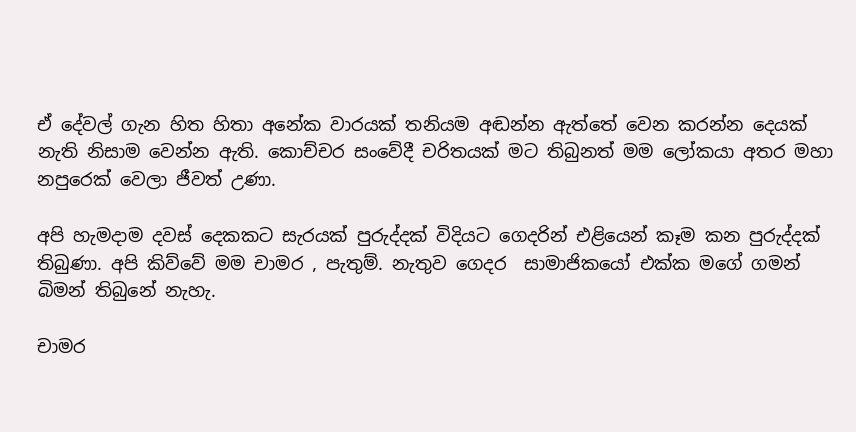ඒ දේවල් ගැන හිත හිතා අනේක වාරයක් තනියම අඬන්න ඇත්තේ වෙන කරන්න දෙයක් නැති නිසාම වෙන්න ඇති. කොච්චර සංවේදී චරිතයක් මට තිබුනත් මම ලෝකයා අතර මහා නපුරෙක් වෙලා ජීවත් උණා.

අපි හැමදාම දවස් දෙකකට සැරයක් පුරුද්දක් විදියට ගෙදරින් එළියෙන් කෑම කන පුරුද්දක් තිබුණා. අපි කිව්වේ මම චාමර , පැතුම්. නැතුව ගෙදර  සාමාජිකයෝ එක්ක මගේ ගමන් බිමන් තිබුනේ නැහැ.

චාමර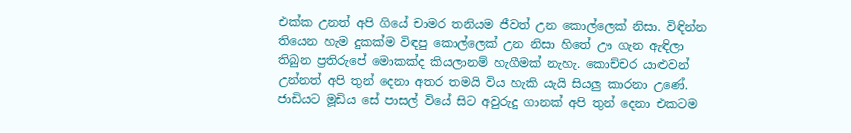එක්ක උනත් අපි ගියේ චාමර තනියම ජීවත් උන කොල්ලෙක් නිසා. විඳින්න තියෙන හැම දුකක්ම විඳපු කොල්ලෙක් උන නිසා හිතේ ඌ ගැන ඇඳිලා තිබුන ප්‍රතිරුපේ මොකක්ද කියලානම් හැගීමක් නැහැ. කොච්චර යාළුවන් උන්නත් අපි තුන් දෙනා අතර තමයි විය හැකි යැයි සියලු කාරනා උණේ. ජාඩියට මූඩිය සේ පාසල් වියේ සිට අවුරුදු ගානක් අපි තුන් දෙනා එකටම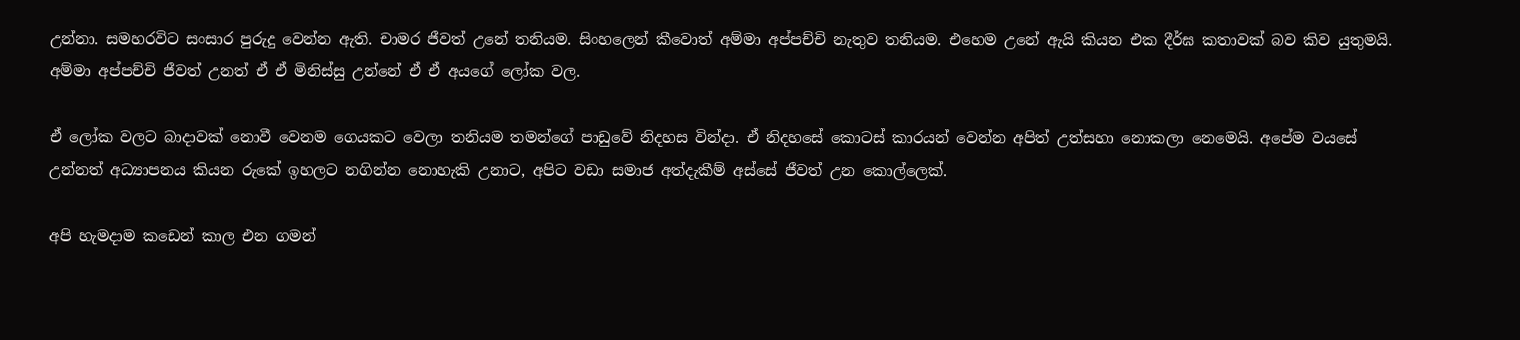උන්නා. සමහරවිට සංසාර පුරුදු වෙන්න ඇති. චාමර ජීවත් උනේ තනියම. සිංහලෙන් කීවොත් අම්මා අප්පච්චි නැතුව තනියම. එහෙම උනේ ඇයි කියන එක දීර්ඝ කතාවක් බව කිව යුතුමයි. අම්මා අප්පච්චි ජීවත් උනත් ඒ ඒ මිනිස්සු උන්නේ ඒ ඒ අයගේ ලෝක වල.

ඒ ලෝක වලට බාදාවක් නොවී වෙනම ගෙයකට වෙලා තනියම තමන්ගේ පාඩුවේ නිදහස වින්දා. ඒ නිදහසේ කොටස් කාරයන් වෙන්න අපිත් උත්සහා නොකලා නෙමෙයි. අපේම වයසේ උන්නත් අධ්‍යාපනය කියන රුකේ ඉහලට නගින්න නොහැකි උනාට, අපිට වඩා සමාජ අත්දැකීම් අස්සේ ජීවත් උන කොල්ලෙක්.

අපි හැමදාම කඩෙන් කාල එන ගමන්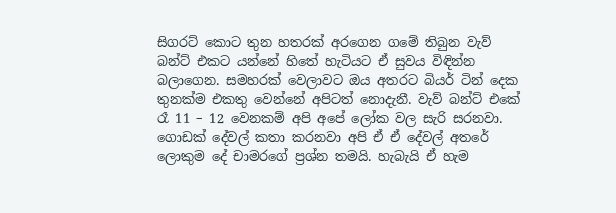සිගරට් කොට තුන හතරක් අරගෙන ගමේ තිබුන වැව් බන්ට් එකට යන්නේ හිතේ හැටියට ඒ සුවය විඳින්න බලාගෙන. සමහරක් වෙලාවට ඔය අතරට බියර් ටින් දෙක තුනක්ම එකතු වෙන්නේ අපිටත් නොදැනී. වැව් බන්ට් එකේ රෑ 11 – 12 වෙනකම් අපි අපේ ලෝක වල සැරි සරනවා. ගොඩක් දේවල් කතා කරනවා අපි ඒ ඒ දේවල් අතරේ ලොකුම දේ චාමරගේ ප්‍රශ්න තමයි. හැබැයි ඒ හැම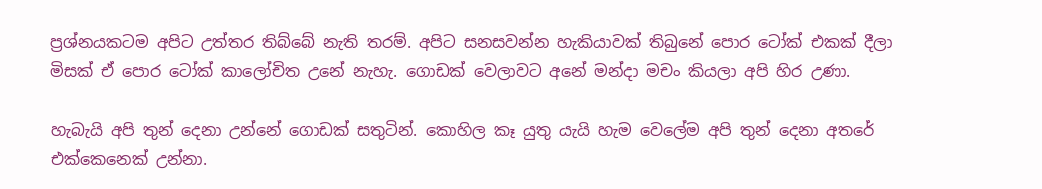ප්‍රශ්නයකටම අපිට උත්තර තිබ්බේ නැති තරම්. අපිට සනසවන්න හැකියාවක් තිබුනේ පොර ටෝක් එකක් දීලා මිසක් ඒ පොර ටෝක් කාලෝචිත උනේ නැහැ. ගොඩක් වෙලාවට අනේ මන්දා මචං කියලා අපි හිර උණා.

හැබැයි අපි තුන් දෙනා උන්නේ ගොඩක් සතුටින්. කොහිල කෑ යුතු යැයි හැම වෙලේම අපි තුන් දෙනා අතරේ එක්කෙනෙක් උන්නා.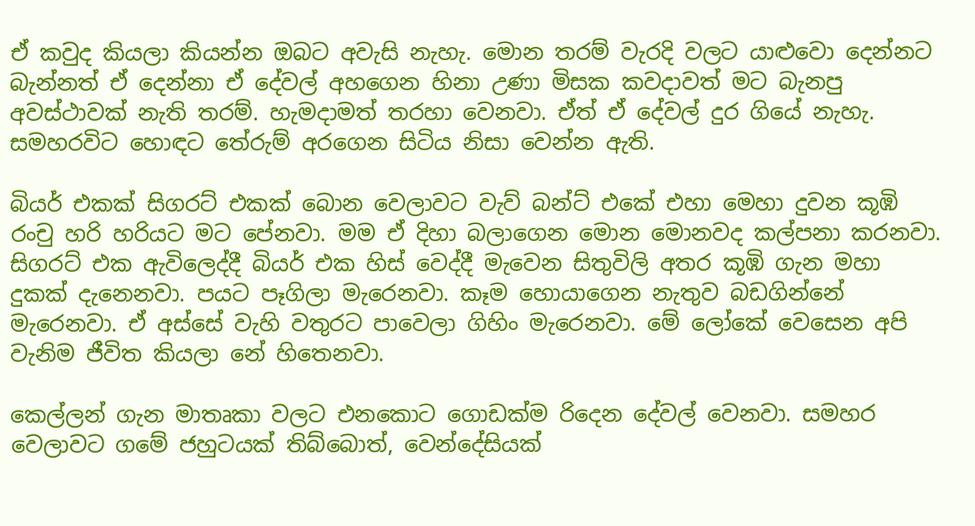ඒ කවුද කියලා කියන්න ඔබට අවැසි නැහැ. මොන තරම් වැරදි වලට යාළුවො දෙන්නට බැන්නත් ඒ දෙන්නා ඒ දේවල් අහගෙන හිනා උණා මිසක කවදාවත් මට බැනපු අවස්ථාවක් නැති තරම්. හැමදාමත් තරහා වෙනවා. ඒත් ඒ දේවල් දුර ගියේ නැහැ. සමහරවිට හොඳට තේරුම් අරගෙන සිටිය නිසා වෙන්න ඇති.

බියර් එකක් සිගරට් එකක් බොන වෙලාවට වැව් බන්ට් එකේ එහා මෙහා දුවන කූඹි රංචු හරි හරියට මට පේනවා. මම ඒ දිහා බලාගෙන මොන මොනවද කල්පනා කරනවා. සිගරට් එක ඇවිලෙද්දී බියර් එක හිස් වෙද්දී මැවෙන සිතුවිලි අතර කූඹි ගැන මහා දුකක් දැනෙනවා. පයට පෑගිලා මැරෙනවා. කෑම හොයාගෙන නැතුව බඩගින්නේ මැරෙනවා. ඒ අස්සේ වැහි වතුරට පාවෙලා ගිහිං මැරෙනවා. මේ ලෝකේ වෙසෙන අපි වැනිම ජීවිත කියලා නේ හිතෙනවා.

කෙල්ලන් ගැන මාතෘකා වලට එනකොට ගොඩක්ම රිදෙන දේවල් වෙනවා. සමහර වෙලාවට ගමේ ජහුටයක් තිබ්බොත්, වෙන්දේසියක්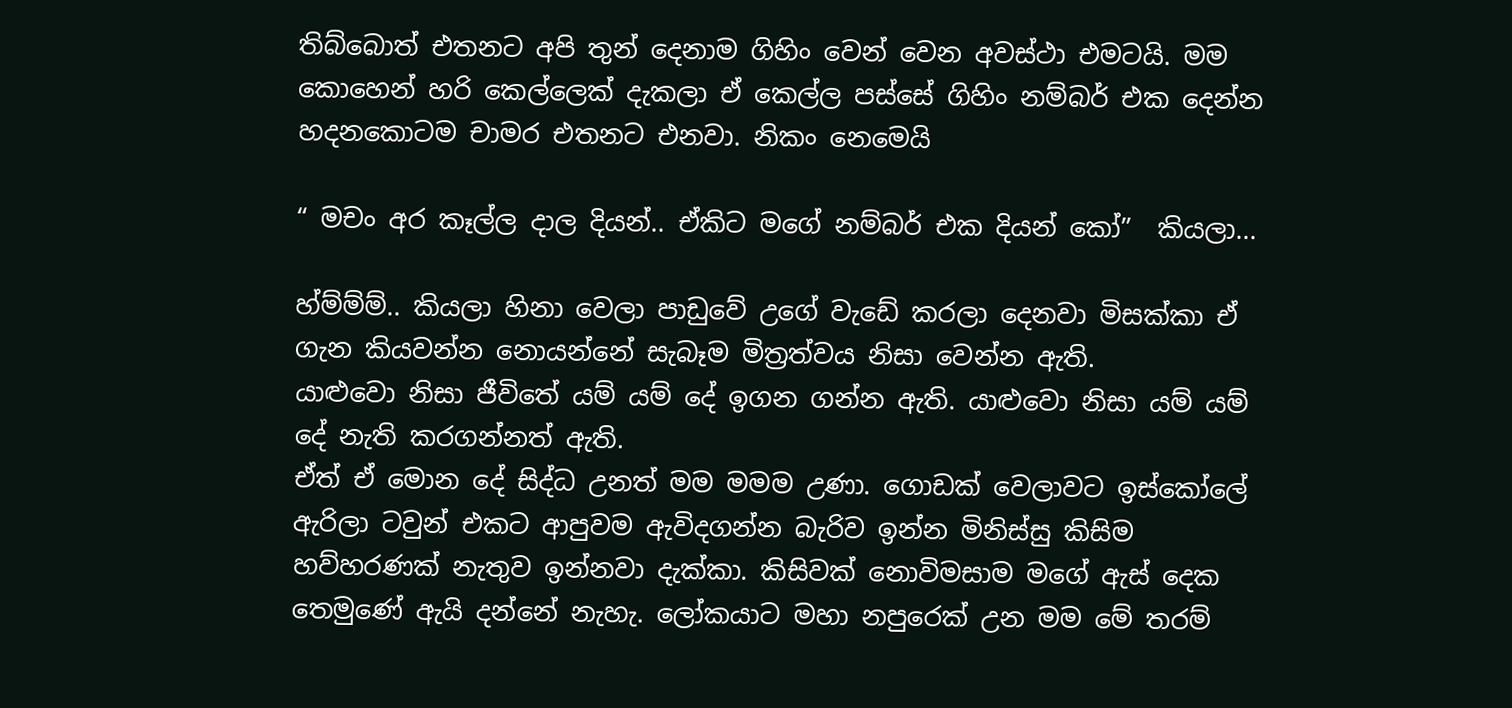තිබ්බොත් එතනට අපි තුන් දෙනාම ගිහිං වෙන් වෙන අවස්ථා එමටයි. මම කොහෙන් හරි කෙල්ලෙක් දැකලා ඒ කෙල්ල පස්සේ ගිහිං නම්බර් එක දෙන්න හදනකොටම චාමර එතනට එනවා. නිකං නෙමෙයි

“ මචං අර කෑල්ල දාල දියන්.. ඒකිට මගේ නම්බර් එක දියන් කෝ”  කියලා...

හ්ම්ම්ම්.. කියලා හිනා වෙලා පාඩුවේ උගේ වැඩේ කරලා දෙනවා මිසක්කා ඒ ගැන කියවන්න නොයන්නේ සැබෑම මිත්‍රත්වය නිසා වෙන්න ඇති.
යාළුවො නිසා ජීවිතේ යම් යම් දේ ඉගන ගන්න ඇති. යාළුවො නිසා යම් යම් දේ නැති කරගන්නත් ඇති.
ඒත් ඒ මොන දේ සිද්ධ උනත් මම මමම උණා. ගොඩක් වෙලාවට ඉස්කෝලේ ඇරිලා ටවුන් එකට ආපුවම ඇවිදගන්න බැරිව ඉන්න මිනිස්සු කිසිම හව්හරණක් නැතුව ඉන්නවා දැක්කා. කිසිවක් නොවිමසාම මගේ ඇස් දෙක තෙමුණේ ඇයි දන්නේ නැහැ. ලෝකයාට මහා නපුරෙක් උන මම මේ තරම්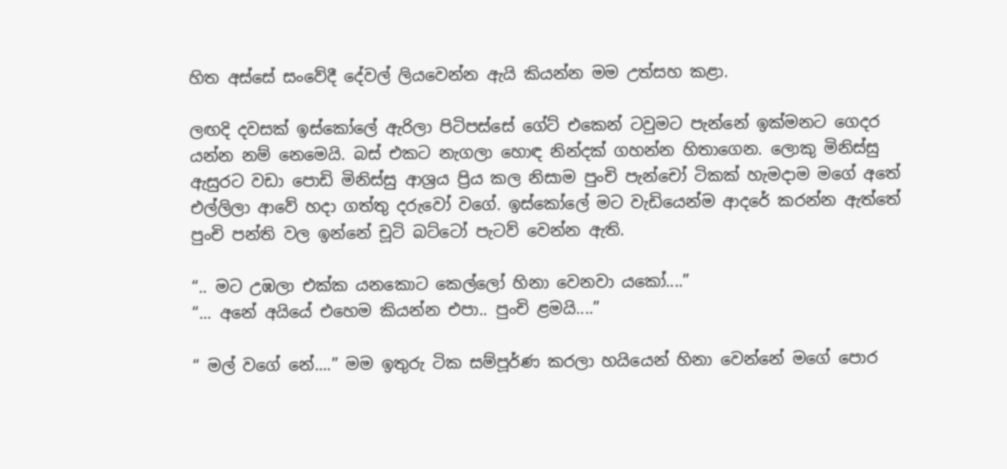හිත අස්සේ සංවේදී දේවල් ලියවෙන්න ඇයි කියන්න මම උත්සහ කළා.

ලඟදි දවසක් ඉස්කෝලේ ඇරිලා පිටිපස්සේ ගේට් එකෙන් ටවුමට පැන්නේ ඉක්මනට ගෙදර යන්න නම් නෙමෙයි. බස් එකට නැගලා හොඳ නින්දක් ගහන්න හිතාගෙන. ලොකු මිනිස්සු ඇසුරට වඩා පොඩි මිනිස්සු ආශ්‍රය ප්‍රිය කල නිසාම පුංචි පැන්චෝ ටිකක් හැමදාම මගේ අතේ එල්ලිලා ආවේ හදා ගත්තු දරුවෝ වගේ. ඉස්කෝලේ මට වැඩියෙන්ම ආදරේ කරන්න ඇත්තේ පුංචි පන්ති වල ඉන්නේ චූටි බට්ටෝ පැටව් වෙන්න ඇති.

“.. මට උඹලා එක්ක යනකොට කෙල්ලෝ හිනා වෙනවා යකෝ....”
“... අනේ අයියේ එහෙම කියන්න එපා.. පුංචි ළමයි....”

“ මල් වගේ නේ....” මම ඉතුරු ටික සම්පූර්ණ කරලා හයියෙන් හිනා වෙන්නේ මගේ පොර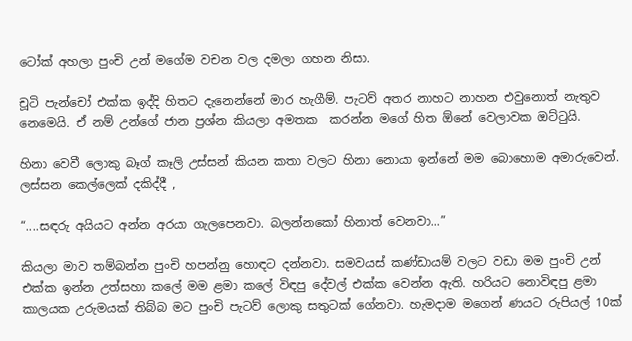ටෝක් අහලා පුංචි උන් මගේම වචන වල දමලා ගහන නිසා.

චූටි පැන්චෝ එක්ක ඉද්දි හිතට දැනෙන්නේ මාර හැගීම්. පැටව් අතර නාහට නාහන එවුනොත් නැතුව නෙමෙයි. ඒ නම් උන්ගේ ජාන ප්‍රශ්න කියලා අමතක  කරන්න මගේ හිත ඕනේ වෙලාවක ඔට්ටුයි.

හිනා වෙවී ලොකු බෑග් කෑලි උස්සන් කියන කතා වලට හිනා නොයා ඉන්නේ මම බොහොම අමාරුවෙන්. ලස්සන කෙල්ලෙක් දකිද්දී ,

“....සඳරු අයියට අන්න අරයා ගැලපෙනවා. බලන්නකෝ හිනාත් වෙනවා...”

කියලා මාව තම්බන්න පුංචි හපන්නු හොඳට දන්නවා. සමවයස් කණ්ඩායම් වලට වඩා මම පුංචි උන් එක්ක ඉන්න උත්සහා කලේ මම ළමා කලේ විඳපු දේවල් එක්ක වෙන්න ඇති. හරියට නොවිඳපු ළමා කාලයක උරුමයක් තිබ්බ මට පුංචි පැටව් ලොකු සතුටක් ගේනවා. හැමදාම මගෙන් ණයට රුපියල් 10ක්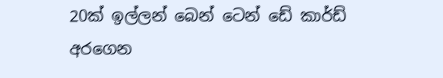20ක් ඉල්ලන් බෙන් ටෙන් ඩේ කාර්ඩ් අරගෙන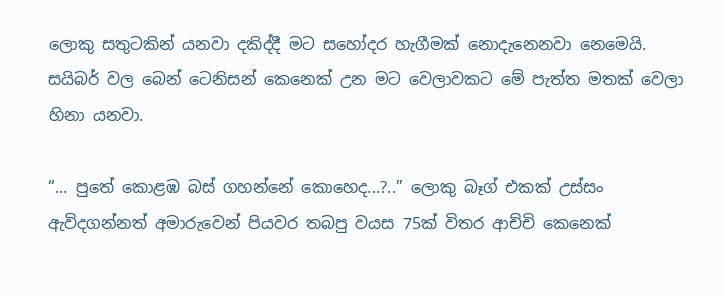ලොකු සතුටකින් යනවා දකිද්දී මට සහෝදර හැගීමක් නොදැනෙනවා නෙමෙයි. සයිබර් වල බෙන් ටෙනිසන් කෙනෙක් උන මට වෙලාවකට මේ පැත්ත මතක් වෙලා හිනා යනවා.

“... පුතේ කොළඹ බස් ගහන්නේ කොහෙද...?..” ලොකු බෑග් එකක් උස්සං ඇවිදගන්නත් අමාරුවෙන් පියවර තබපු වයස 75ක් විතර ආච්චි කෙනෙක්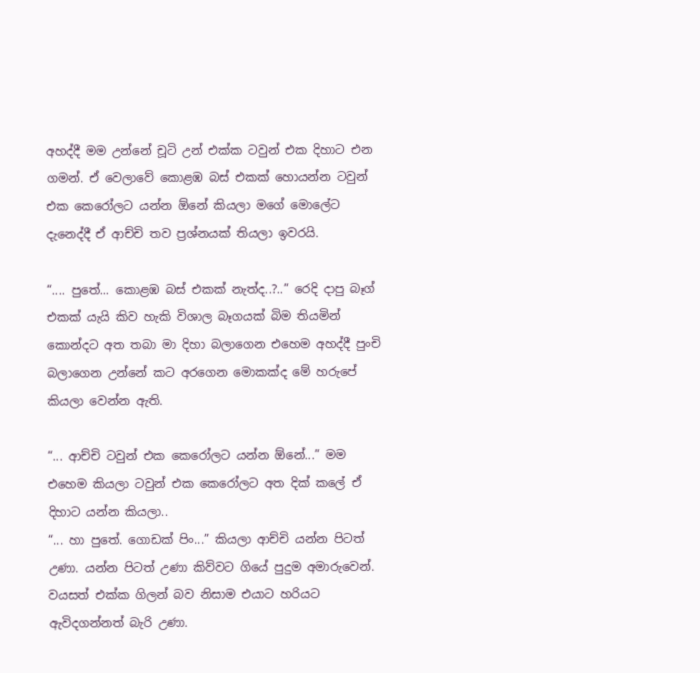අහද්දී මම උන්නේ චූටි උන් එක්ක ටවුන් එක දිහාට එන ගමන්. ඒ වෙලාවේ කොළඹ බස් එකක් හොයන්න ටවුන් එක කෙරෝලට යන්න ඕනේ කියලා මගේ මොලේට දැනෙද්දී ඒ ආච්චි තව ප්‍රශ්නයක් තියලා ඉවරයි.

“.... පුතේ... කොළඹ බස් එකක් නැත්ද..?..” රෙදි දාපු බෑග් එකක් යැයි කිව හැකි විශාල බෑගයක් බිම තියමින් කොන්දට අත තබා මා දිහා බලාගෙන එහෙම අහද්දී පුංචි බලාගෙන උන්නේ කට අරගෙන මොකක්ද මේ හරුපේ කියලා වෙන්න ඇති.

“... ආච්චි ටවුන් එක කෙරෝලට යන්න ඕනේ...” මම එහෙම කියලා ටවුන් එක කෙරෝලට අත දික් කලේ ඒ දිහාට යන්න කියලා..
“... හා පුතේ. ගොඩක් පිං...” කියලා ආච්චි යන්න පිටත් උණා. යන්න පිටත් උණා කිව්වට ගියේ පුදුම අමාරුවෙන්. වයසත් එක්ක ගිලන් බව නිසාම එයාට හරියට ඇවිදගන්නත් බැරි උණා.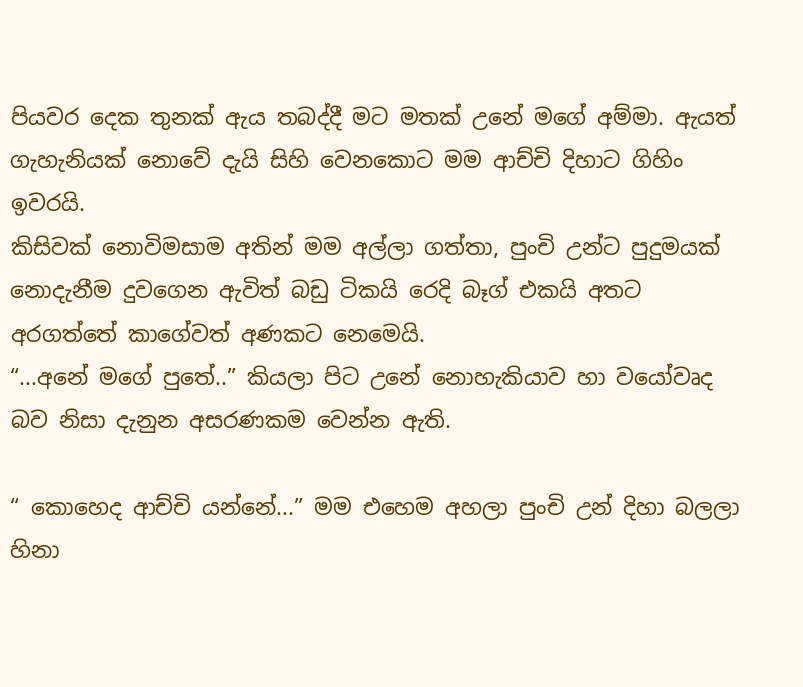පියවර දෙක තුනක් ඇය තබද්දී මට මතක් උනේ මගේ අම්මා. ඇයත් ගැහැනියක් නොවේ දැයි සිහි වෙනකොට මම ආච්චි දිහාට ගිහිං ඉවරයි.
කිසිවක් නොවිමසාම අතින් මම අල්ලා ගත්තා, පුංචි උන්ට පුදුමයක් නොදැනීම දුවගෙන ඇවිත් බඩු ටිකයි රෙදි බෑග් එකයි අතට අරගත්තේ කාගේවත් අණකට නෙමෙයි.
“...අනේ මගේ පුතේ..” කියලා පිට උනේ නොහැකියාව හා වයෝවෘද බව නිසා දැනුන අසරණකම වෙන්න ඇති.

“ කොහෙද ආච්චි යන්නේ...” මම එහෙම අහලා පුංචි උන් දිහා බලලා හිනා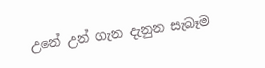උනේ උන් ගැන දැනුන සැබෑම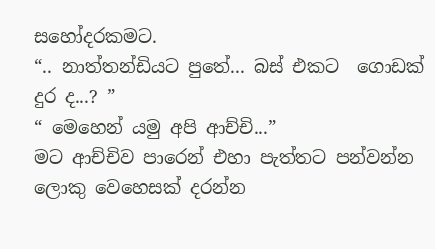සහෝදරකමට.
“.. නාත්තන්ඩියට පුතේ... බස් එකට  ගොඩක් දුර ද...? ”
“ මෙහෙන් යමු අපි ආච්චි...”
මට ආච්චිව පාරෙන් එහා පැත්තට පන්වන්න ලොකු වෙහෙසක් දරන්න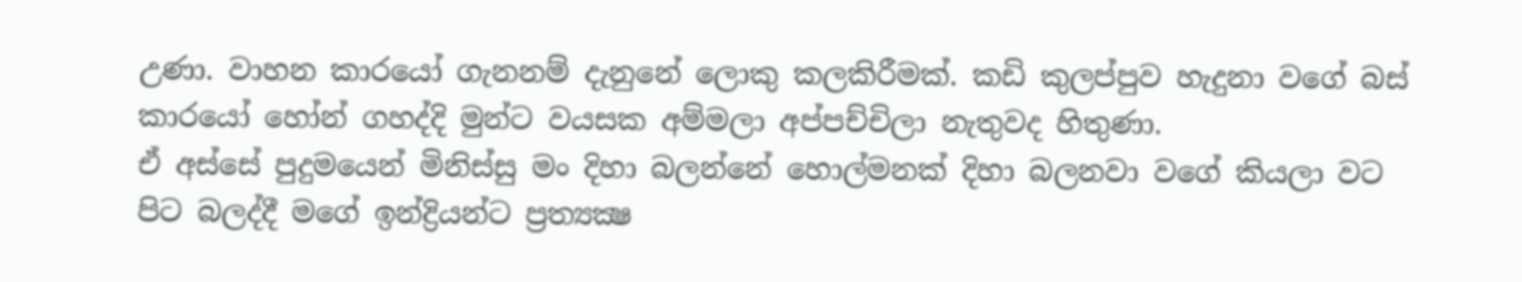උණා. වාහන කාරයෝ ගැනනම් දැනුනේ ලොකු කලකිරීමක්. කඩි කුලප්පුව හැදුනා වගේ බස් කාරයෝ හෝන් ගහද්දි මුන්ට වයසක අම්මලා අප්පච්චිලා නැතුවද හිතුණා.
ඒ අස්සේ පුදුමයෙන් මිනිස්සු මං දිහා බලන්නේ හොල්මනක් දිහා බලනවා වගේ කියලා වට පිට බලද්දී මගේ ඉන්ද්‍රියන්ට ප්‍රත්‍යක්‍ෂ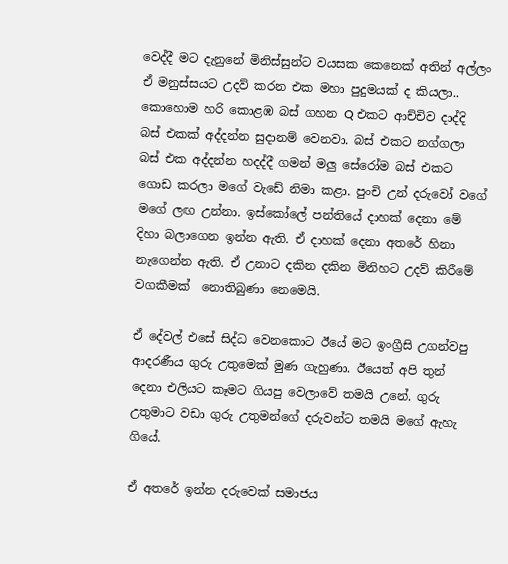වෙද්දී මට දැනුනේ මිනිස්සුන්ට වයසක කෙනෙක් අතින් අල්ලං ඒ මනුස්සයට උදව් කරන එක මහා පුදුමයක් ද කියලා..
කොහොම හරි කොළඹ බස් ගහන Q එකට ආච්චිව දාද්දි බස් එකක් අද්දන්න සුදානම් වෙනවා. බස් එකට නග්ගලා බස් එක අද්දන්න හදද්දී ගමන් මලු සේරෝම බස් එකට ගොඩ කරලා මගේ වැඩේ නිමා කළා. පුංචි උන් දරුවෝ වගේ මගේ ලඟ උන්නා. ඉස්කෝලේ පන්තියේ දාහක් දෙනා මේ දිහා බලාගෙන ඉන්න ඇති. ඒ දාහක් දෙනා අතරේ හිනා නැගෙන්න ඇති. ඒ උනාට දකින දකින මිනිහට උදව් කිරීමේ වගකීමක්  නොතිබුණා නෙමෙයි.

ඒ දේවල් එසේ සිද්ධ වෙනකොට ඊයේ මට ඉංග්‍රීසි උගන්වපු ආදරණීය ගුරු උතුමෙක් මුණ ගැහුණා. ඊයෙත් අපි තුන් දෙනා එලියට කෑමට ගියපු වෙලාවේ තමයි උනේ. ගුරු උතුමාට වඩා ගුරු උතුමන්ගේ දරුවන්ට තමයි මගේ ඇහැ ගියේ.

ඒ අතරේ ඉන්න දරුවෙක් සමාජය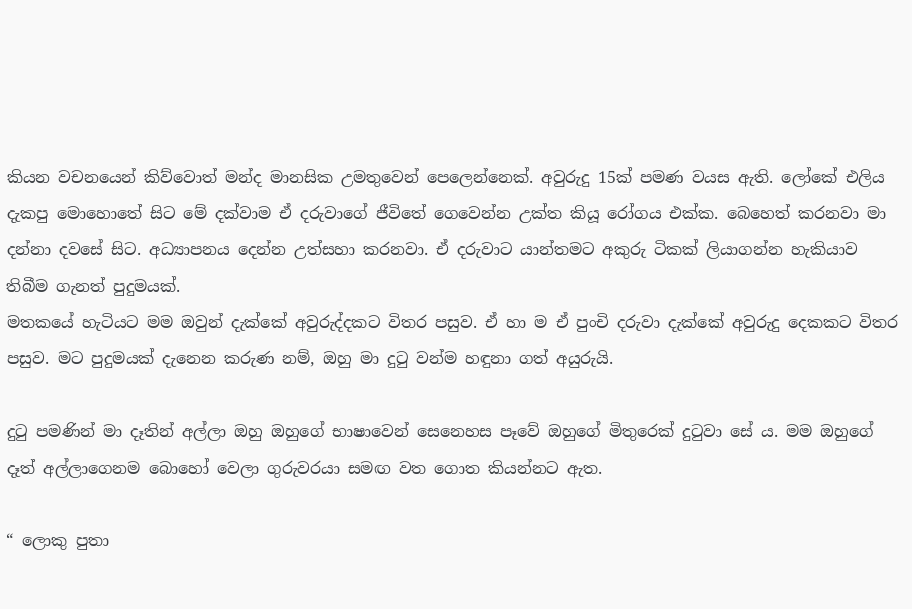කියන වචනයෙන් කිව්වොත් මන්ද මානසික උමතුවෙන් පෙලෙන්නෙක්. අවුරුදු 15ක් පමණ වයස ඇති. ලෝකේ එලිය දැකපු මොහොතේ සිට මේ දක්වාම ඒ දරුවාගේ ජීවිතේ ගෙවෙන්න උක්ත කියූ රෝගය එක්ක. බෙහෙත් කරනවා මා දන්නා දවසේ සිට. අධ්‍යාපනය දෙන්න උත්සහා කරනවා. ඒ දරුවාට යාන්තමට අකුරු ටිකක් ලියාගන්න හැකියාව තිබීම ගැනත් පුදුමයක්.
මතකයේ හැටියට මම ඔවුන් දැක්කේ අවුරුද්දකට විතර පසුව. ඒ හා ම ඒ පුංචි දරුවා දැක්කේ අවුරුදු දෙකකට විතර පසුව. මට පුදුමයක් දැනෙන කරුණ නම්, ඔහු මා දුටු වන්ම හඳුනා ගත් අයුරුයි.

දුටු පමණින් මා දෑතින් අල්ලා ඔහු ඔහුගේ භාෂාවෙන් සෙනෙහස පෑවේ ඔහුගේ මිතුරෙක් දුටුවා සේ ය. මම ඔහුගේ දෑත් අල්ලාගෙනම බොහෝ වෙලා ගුරුවරයා සමඟ වත ගොත කියන්නට ඇත.

“ ලොකු පුතා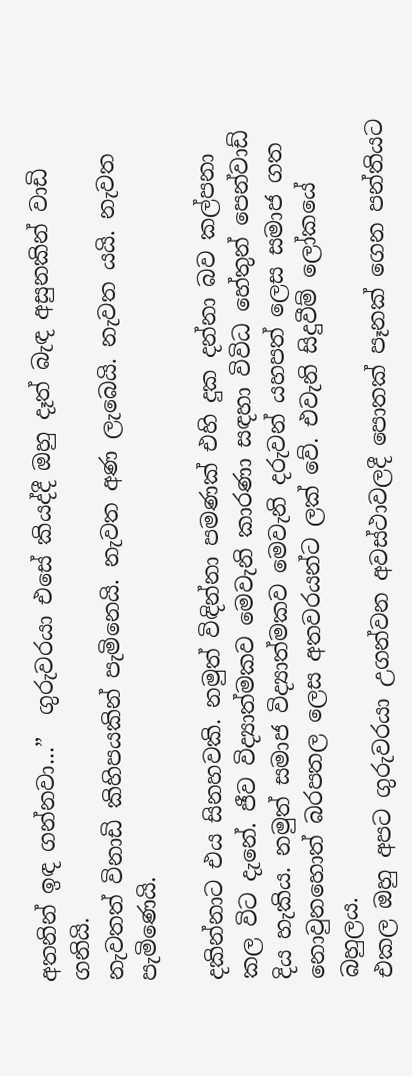අතනින් ඉඳ ගන්නවා...”  ගුරුවරයා එසේ කියද්දී ඔහු දෑත් බැඳ අසුනකින් වාඩි ගනියි.
නැවතත් විනාඩි කිහිපයකින් පැමිනෙයි. නැවත අණ ලැබෙයි. නැවත යයි. නැවත පැමිණෙයි.

දකින්නාට එය සිනහවකි. නමුත් විඳින්නා පමණක් එහි දුක දන්නා බව කල්පනා කල විට දැනේ. ජීව විද්‍යාත්මකව මෙවැනි කාරණා සඳහා විවිධ හේතුන් පෙන්වාඩ් දිය හැකිය. නමුත් සමාජ විද්‍යාත්මකව මෙවැනි දරුවන් යහපත් ලෙස සමාජ ගත නොවුනහොත් බරපතල ලෙස අතවරයන්ට ලක් වේ. එවැනි සිදුවීම් ලෝකයේ බහුලය.
එකල ඔහු අපට ගුරුවරයා උගන්වන අවස්ථාවලදී පොතක් පෑනක් ගෙන පන්තියට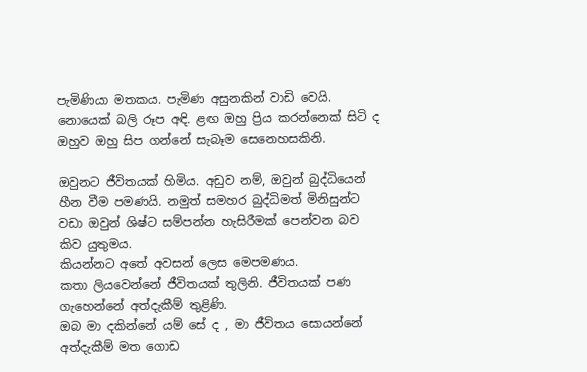පැමිණියා මතකය. පැමිණ අසුනකින් වාඩි වෙයි. නොයෙක් බලි රූප අඳි. ළඟ ඔහු ප්‍රිය කරන්නෙක් සිටි ද ඔහුව ඔහු සිප ගන්නේ සැබෑම සෙනෙහසකිනි.

ඔවුනට ජීවිතයක් හිමිය. අඩුව නම්, ඔවුන් බුද්ධියෙන් හීන වීම පමණයි. නමුත් සමහර බුද්ධිමත් මිනිසුන්ට වඩා ඔවුන් ශිෂ්ට සම්පන්න හැසිරීමක් පෙන්වන බව කිව යුතුමය.
කියන්නට අතේ අවසන් ලෙස මෙපමණය.
කතා ලියවෙන්නේ ජීවිතයක් තුලිනි. ජීවිතයක් පණ ගැහෙන්නේ අත්දැකීම් තුළිණි.
ඔබ මා දකින්නේ යම් සේ ද , මා ජීවිතය සොයන්නේ අත්දැකීම් මත ගොඩ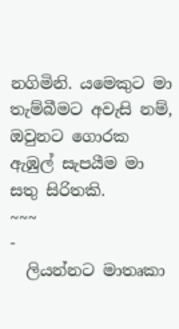නගිමිනි. යමෙකුට මා තැම්බීමට අවැසි නම්, ඔවුනට ගොරක ඇඹුල් සැපයීම මා සතු සිරිතකි.
~~~
-
  ලියන්නට මාතෘකා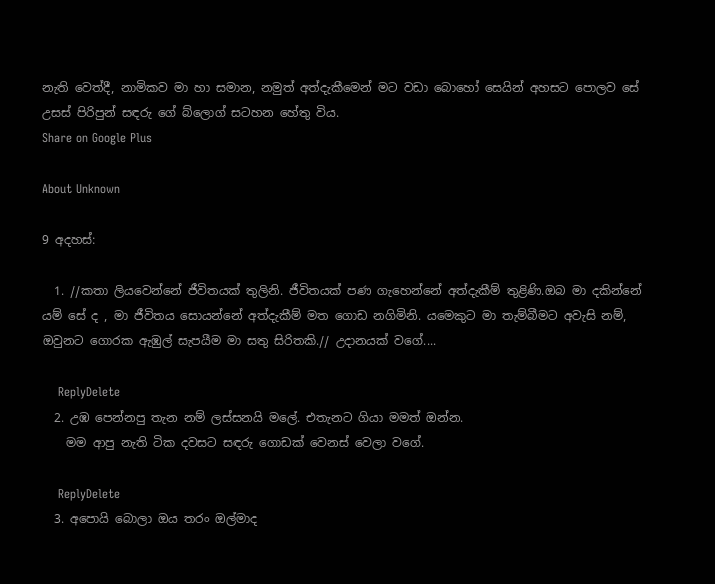නැති වෙත්දී, නාමිකව මා හා සමාන, නමුත් අත්දැකීමෙන් මට වඩා බොහෝ සෙයින් අහසට පොලව සේ උසස් පිරිපුන් සඳරු ගේ බ්ලොග් සටහන හේතු විය.
Share on Google Plus

About Unknown

9 අදහස්:

  1. //කතා ලියවෙන්නේ ජීවිතයක් තුලිනි. ජීවිතයක් පණ ගැහෙන්නේ අත්දැකීම් තුළිණි.ඔබ මා දකින්නේ යම් සේ ද , මා ජීවිතය සොයන්නේ අත්දැකීම් මත ගොඩ නගිමිනි. යමෙකුට මා තැම්බීමට අවැසි නම්, ඔවුනට ගොරක ඇඹුල් සැපයීම මා සතු සිරිතකි.// උදානයක් වගේ....

    ReplyDelete
  2. උඹ පෙන්නපු තැන නම් ලස්සනයි මලේ. එතැනට ගියා මමත් ඔන්න.
    මම ආපු නැති ටික දවසට සඳරු ගොඩක් වෙනස් වෙලා වගේ.

    ReplyDelete
  3. අපොයි බොලා ඔය තරං ඔල්මාද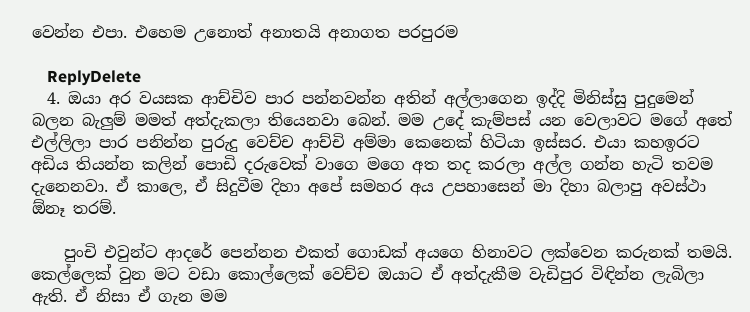වෙන්න එපා. එහෙම උනොත් අනාතයි අනාගත පරපුරම

    ReplyDelete
  4. ඔයා අර වයසක ආච්චිව පාර පන්නවන්න අතින් අල්ලාගෙන ඉද්දි මිනිස්සු පුදුමෙන් බලන බැලුම් මමත් අත්දැකලා තියෙනවා බෙන්. මම උදේ කැම්පස් යන වෙලාවට මගේ අතේ එල්ලිලා පාර පනින්න පුරුදු වෙච්ච ආච්චි අම්මා කෙනෙක් හිටියා ඉස්සර. එයා කහඉරට අඩිය තියන්න කලින් පොඩි දරුවෙක් වාගෙ මගෙ අත තද කරලා අල්ල ගන්න හැටි තවම දැනෙනවා. ඒ කාලෙ, ඒ සිදුවීම දිහා අපේ සමහර අය උපහාසෙන් මා දිහා බලාපු අවස්ථා ඕනෑ තරම්.

    පුංචි එවුන්ට ආදරේ පෙන්නන එකත් ගොඩක් අයගෙ හිනාවට ලක්වෙන කරුනක් තමයි. කෙල්ලෙක් වුන මට වඩා කොල්ලෙක් වෙච්ච ඔයාට ඒ අත්දැකීම වැඩිපුර විඳින්න ලැබිලා ඇති. ඒ නිසා ඒ ගැන මම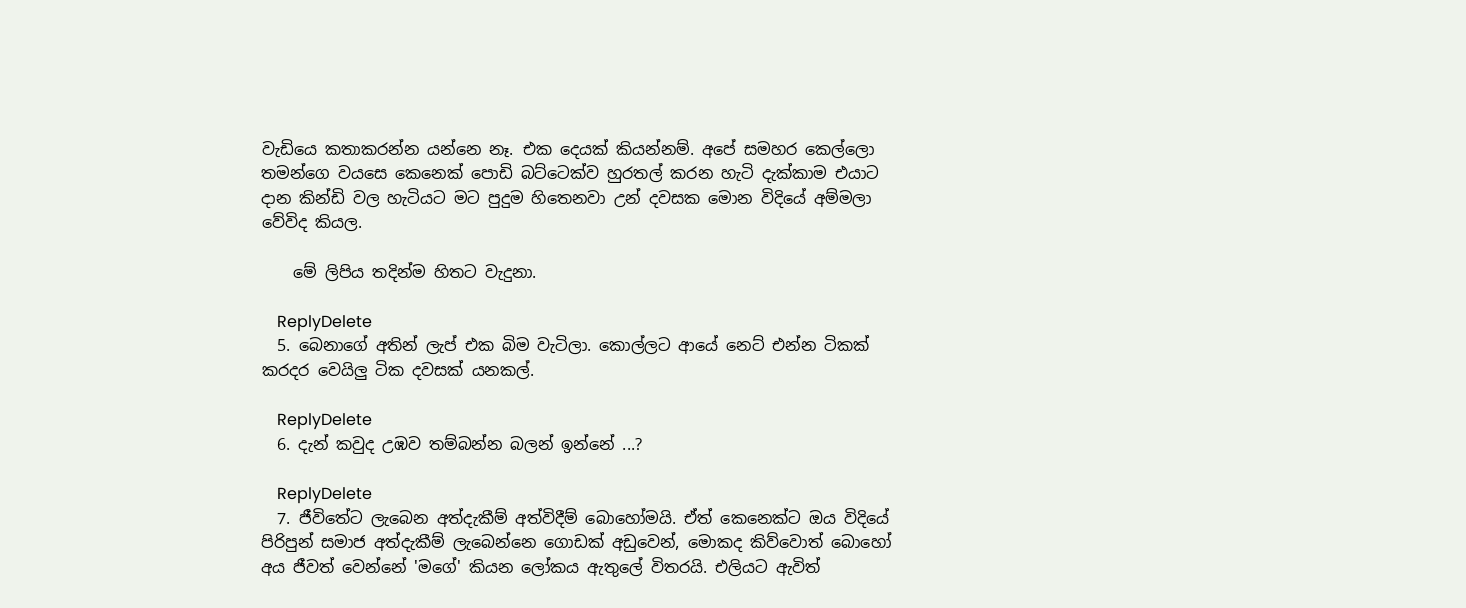වැඩියෙ කතාකරන්න යන්නෙ නෑ. එක දෙයක් කියන්නම්. අපේ සමහර කෙල්ලො තමන්ගෙ වයසෙ කෙනෙක් පොඩි බට්ටෙක්ව හුරතල් කරන හැටි දැක්කාම එයාට දාන කින්ඩි වල හැටියට මට පුදුම හිතෙනවා උන් දවසක මොන විදියේ අම්මලා වේවිද කියල.

    මේ ලිපිය තදින්ම හිතට වැදුනා.

    ReplyDelete
  5. බෙනාගේ අතින් ලැප් එක බිම වැටිලා. කොල්ලට ආයේ නෙට් එන්න ටිකක් කරදර වෙයිලු ටික දවසක් යනකල්.

    ReplyDelete
  6. දැන් කවුද උඹව තම්බන්න බලන් ඉන්නේ ...?

    ReplyDelete
  7. ජීවිතේට ලැබෙන අත්දැකීම් අත්විදීම් බොහෝමයි. ඒත් කෙනෙක්ට ඔය විදියේ පිරිපුන් සමාජ අත්දැකීම් ලැබෙන්නෙ ගොඩක් අඩුවෙන්, මොකද කිව්වොත් බොහෝ අය ජීවත් වෙන්නේ 'මගේ' කියන ලෝකය ඇතුලේ විතරයි. එලියට ඇවිත්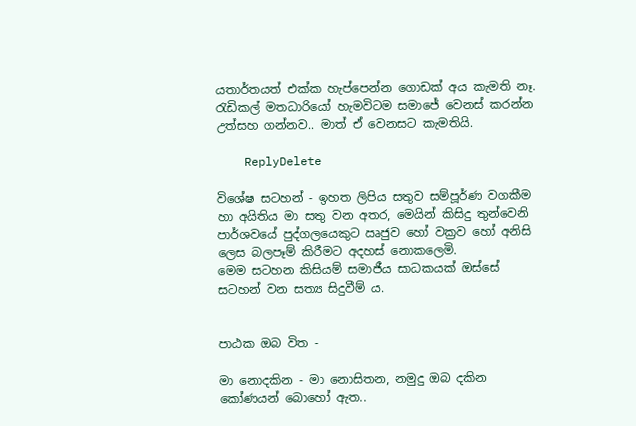යතාර්තයත් එක්ක හැප්පෙන්න ගොඩක් අය කැමති නෑ. රැඩිකල් මතධාරියෝ හැමවිටම සමාජේ වෙනස් කරන්න උත්සහ ගන්නව.. මාත් ඒ වෙනසට කැමතියි.

    ReplyDelete

විශේෂ සටහන් - ඉහත ලිපිය සතුව සම්පූර්ණ වගකීම හා අයිතිය මා සතු වන අතර, මෙයින් කිසිදු තුන්වෙනි පාර්ශවයේ පුද්ගලයෙකුට ඍජුව හෝ වක්‍රව හෝ අනිසි ලෙස බලපෑම් කිරීමට අදහස් නොකලෙමි.
මෙම සටහන කිසියම් සමාජීය සාධකයක් ඔස්සේ සටහන් වන සත්‍ය සිදුවීම් ය.


පාඨක ඔබ විත -

මා නොදකින - මා නොසිතන, නමුදු ඔබ දකින කෝණයන් බොහෝ ඇත..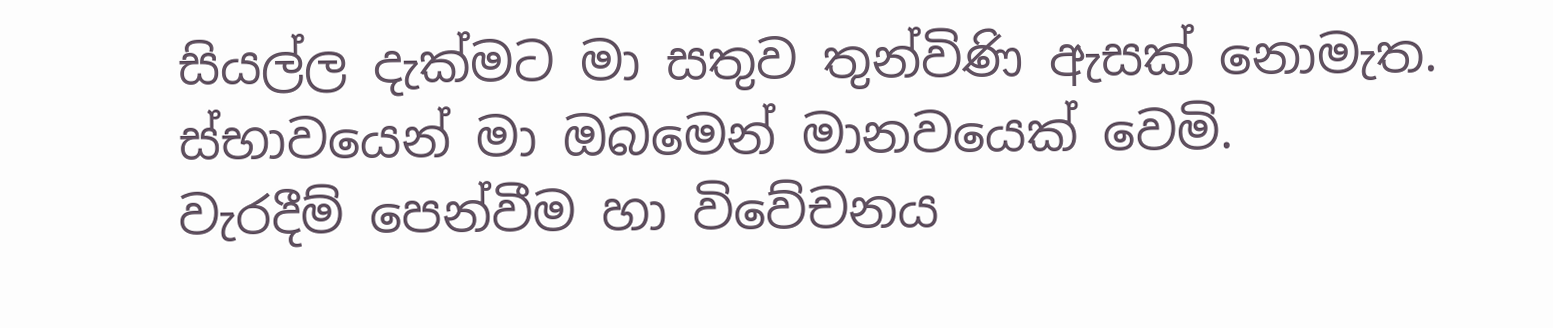සියල්ල දැක්මට මා සතුව තුන්විණි ඇසක් නොමැත. ස්භාවයෙන් මා ඔබමෙන් මානවයෙක් වෙමි.
වැරදීම් පෙන්වීම හා විවේචනය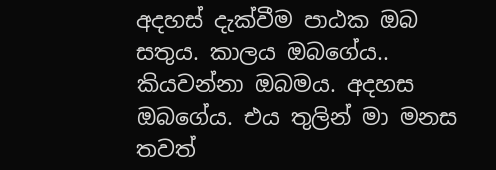අදහස් දැක්වීම පාඨක ඔබ සතුය. කාලය ඔබගේය.. කියවන්නා ඔබමය. අදහස ඔබගේය. එය තුලින් මා මනස තවත්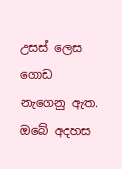උසස් ලෙස ගොඩ නැගෙනු ඇත.
ඔබේ අදහස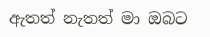ඇතත් නැතත් මා ඔබට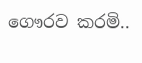ගෞරව කරමි..